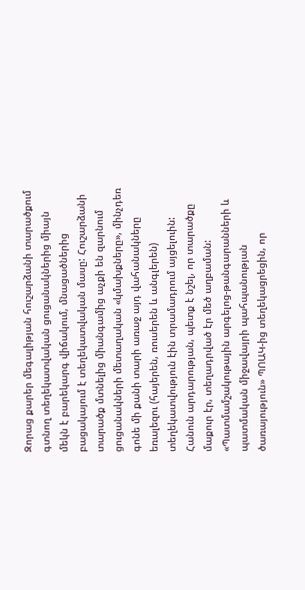Զորաց քարեր մեգալիթյան հուշարձանի տարածքում գտնող տեղեկատվական ցուցանակներից միայն մեկն է բարեկարգ վիճակում, մնացածներից բացակայում է տեղեկատվական մասը: Հուշարձանի տարածք մտնելից միանգամից աչքի են զարնում ցուցանակների մետաղական «կմախքները», մինչդեռ գոնե մի քանի տարի առաջ այդ վահանակները եռալեզու (հայերեն, ռուսերեն և անգլերեն) տեղեկատվություն էին տրամադրում այցելուին:
Հանուն արդարության, պետք է նշել, որ տարածքը մաքուր էր, տեղադրված էր մեծ աղբաման:
«Պատմամշակութային արգելոց-թանգարանների և պատմական միջավայրի պահպանության ծառայություն» ՊՈԱԿ-ից տեղեկացրեցին, որ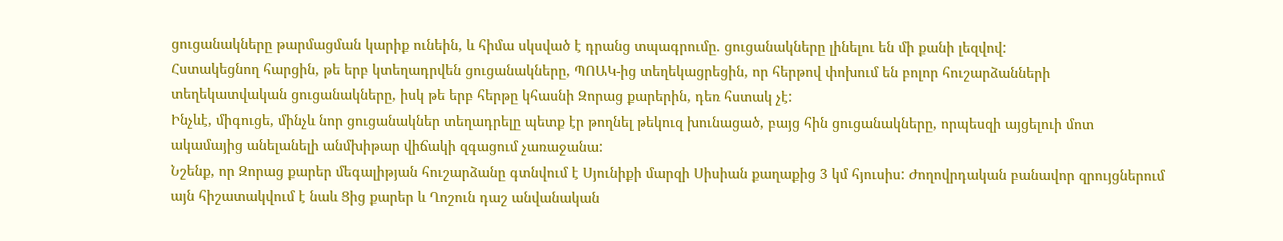ցուցանակները թարմացման կարիք ունեին, և հիմա սկսված է դրանց տպագրումը. ցուցանակները լինելու են մի քանի լեզվով:
Հստակեցնող հարցին, թե երբ կտեղադրվեն ցուցանակները, ՊՈԱԿ-ից տեղեկացրեցին, որ հերթով փոխում են բոլոր հուշարձանների տեղեկատվական ցուցանակները, իսկ թե երբ հերթը կհասնի Զորաց քարերին, դեռ հստակ չէ:
Ինչևէ, միգուցե, մինչև նոր ցուցանակներ տեղադրելը պետք էր թողնել թեկուզ խունացած, բայց հին ցուցանակները, որպեսզի այցելուի մոտ ակամայից անելանելի անմխիթար վիճակի զգացում չառաջանա:
Նշենք, որ Զորաց քարեր մեգալիթյան հուշարձանը գտնվում է Սյունիքի մարզի Սիսիան քաղաքից 3 կմ հյուսիս: Ժողովրդական բանավոր զրույցներում այն հիշատակվում է նաև Ցից քարեր և Ղոշուն դաշ անվանական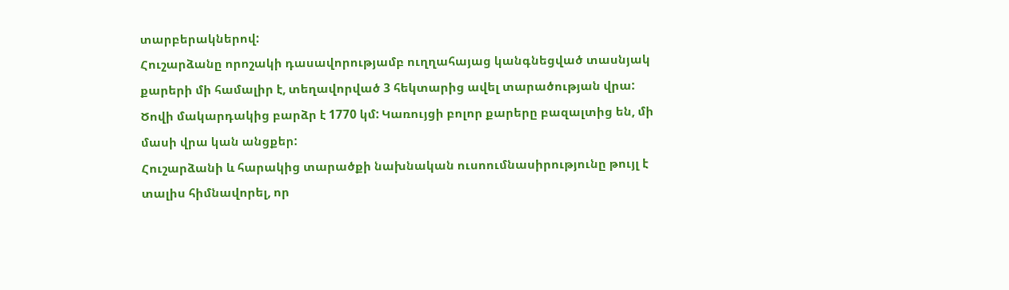տարբերակներով:
Հուշարձանը որոշակի դասավորությամբ ուղղահայաց կանգնեցված տասնյակ քարերի մի համալիր է, տեղավորված 3 հեկտարից ավել տարածության վրա: Ծովի մակարդակից բարձր է 1770 կմ: Կառույցի բոլոր քարերը բազալտից են, մի մասի վրա կան անցքեր:
Հուշարձանի և հարակից տարածքի նախնական ուսոումնասիրությունը թույլ է տալիս հիմնավորել, որ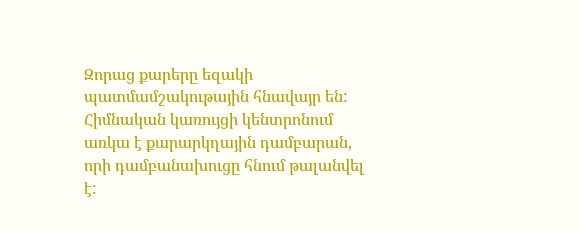Զորաց քարերը եզակի պատմամշակութային հնավայր են: Հիմնական կառույցի կենտրոնում առկա է քարարկղային դամբարան, որի դամբանախուցը հնում թալանվել է: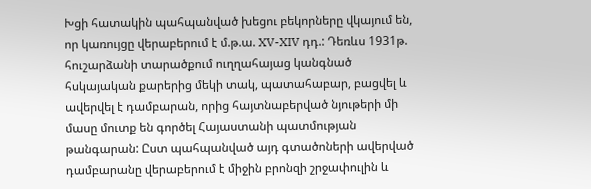Խցի հատակին պահպանված խեցու բեկորները վկայում են, որ կառույցը վերաբերում է մ.թ.ա. XV-XIV դդ.: Դեռևս 1931թ. հուշարձանի տարածքում ուղղահայաց կանգնած հսկայական քարերից մեկի տակ, պատահաբար, բացվել և ավերվել է դամբարան, որից հայտնաբերված նյութերի մի մասը մուտք են գործել Հայաստանի պատմության թանգարան: Ըստ պահպանված այդ գտածոների ավերված դամբարանը վերաբերում է միջին բրոնզի շրջափուլին և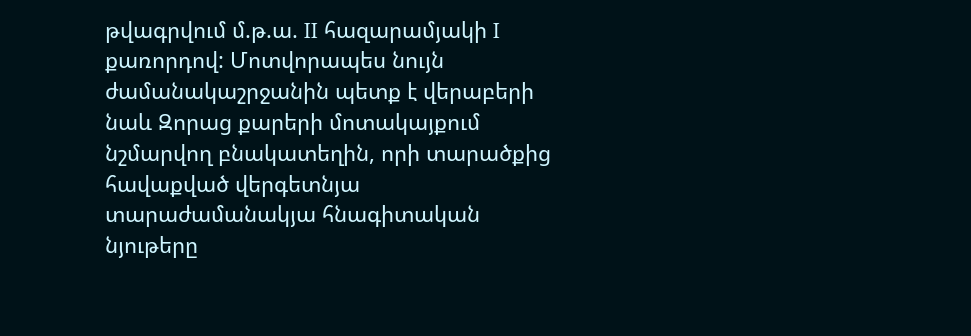թվագրվում մ.թ.ա. II հազարամյակի I քառորդով: Մոտվորապես նույն ժամանակաշրջանին պետք է վերաբերի նաև Զորաց քարերի մոտակայքում նշմարվող բնակատեղին, որի տարածքից հավաքված վերգետնյա տարաժամանակյա հնագիտական նյութերը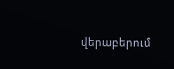վերաբերում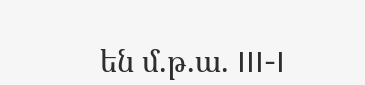են մ.թ.ա. III-I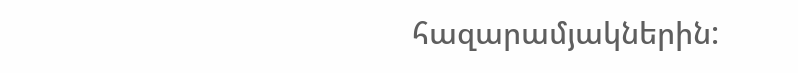հազարամյակներին: